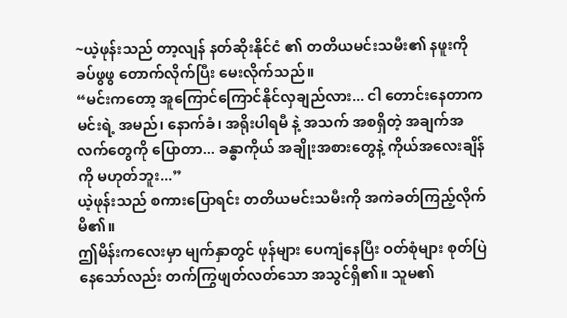~ယဲ့ဖုန်းသည် တာ့လျန် နတ်ဆိုးနိုင်ငံ ၏ တတိယမင်းသမီး၏ နဖူးကို ခပ်ဖွဖွ တောက်လိုက်ပြီး မေးလိုက်သည်။
“မင်းကတော့ အူကြောင်ကြောင်နိုင်လှချည်လား... ငါ တောင်းနေတာက မင်းရဲ့ အမည်၊ နောက်ခံ၊ အရိုးပါရမီ နဲ့ အသက် အစရှိတဲ့ အချက်အလက်တွေကို ပြောတာ... ခန္ဓာကိုယ် အချိုးအစားတွေနဲ့ ကိုယ်အလေးချိန်ကို မဟုတ်ဘူး...”
ယဲ့ဖုန်းသည် စကားပြောရင်း တတိယမင်းသမီးကို အကဲခတ်ကြည့်လိုက်မိ၏။
ဤမိန်းကလေးမှာ မျက်နှာတွင် ဖုန်များ ပေကျံနေပြီး ဝတ်စုံများ စုတ်ပြဲနေသော်လည်း တက်ကြွဖျတ်လတ်သော အသွင်ရှိ၏။ သူမ၏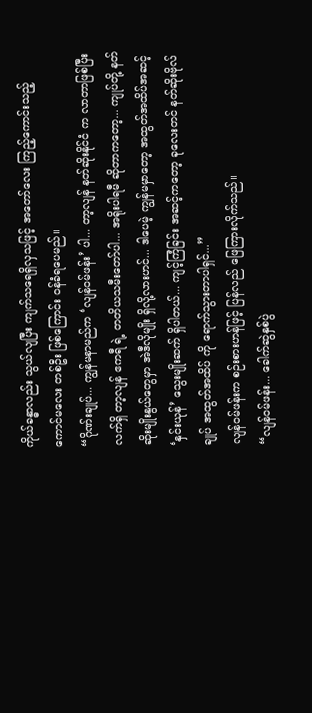ကိုယ်ခန္ဓာလည်း သွယ်လျပြီး ကျက်သရေရှိလှသဖြင့် အတော်လေး ကြည့်ကောင်းသည့် ကောင်မလေး တစ်ဦး ဖြစ်ကြောင်း ဝန်ခံရပေမည်။
“ဂိုဏ်းချုပ်... ကျွန်မနာမည်က ‘လျန်ဝမ်ဖန်း’ ပါ... တာ့လျန် နတ်ဆိုးနိုင်ငံ က လာတာဖြစ်ပြီး လက်ရှိ တာ့လျန် ဧကရီ ရဲ့ တတိယသမီးတော်ပါ... အရိုးပါရမီ ဆိုတာကတော့... ကျုပ်တို့ နတ်ဆိုးမျိုးနွယ်တွေမှာ အဲဒီလိုမျိုး ရှိလို့လားဟင်... ဒါပေမဲ့ ကျွန်မမှာတော့ အထွတ်အထိပ်အဆင့် ‘နှင်းယုန်’ သွေးမျိုးဆက် ရှိပါတယ်... ကျင့်ကြံခြင်း အဆင့်ကတော့ ခုလေးတင် နတ်ဆိုးဗိုလ်ချုပ် အထွတ်အထိပ် ကို ရောက်သွားတာပါရှင်...”
လျန်ဝမ်ဖန်းက စဉ်းစားဟန်ဖြင့် ပြန်လည် ဖြေကြားလိုက်သည်။
“လျန်ဝမ်ဖန်း... ခေါက်ဆွဲနှစ်ပွဲ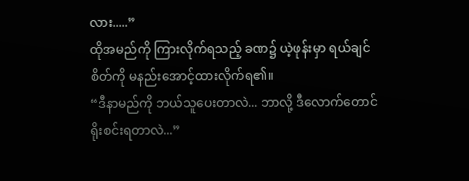လား.....”
ထိုအမည်ကို ကြားလိုက်ရသည့် ခဏ၌ ယဲ့ဖုန်းမှာ ရယ်ချင်စိတ်ကို မနည်းအောင့်ထားလိုက်ရ၏။
“ဒီနာမည်ကို ဘယ်သူပေးတာလဲ... ဘာလို့ ဒီလောက်တောင် ရိုးစင်းရတာလဲ...”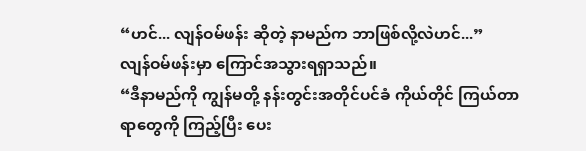“ဟင်... လျန်ဝမ်ဖန်း ဆိုတဲ့ နာမည်က ဘာဖြစ်လို့လဲဟင်...”
လျန်ဝမ်ဖန်းမှာ ကြောင်အသွားရရှာသည်။
“ဒီနာမည်ကို ကျွန်မတို့ နန်းတွင်းအတိုင်ပင်ခံ ကိုယ်တိုင် ကြယ်တာရာတွေကို ကြည့်ပြီး ပေး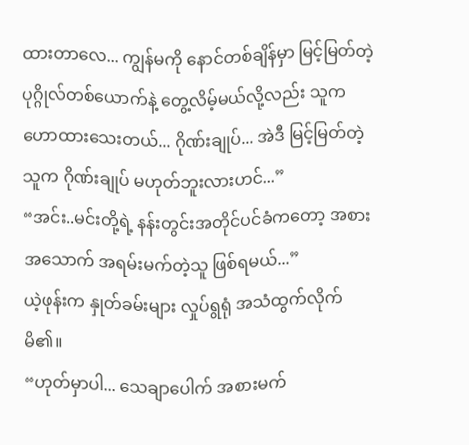ထားတာလေ... ကျွန်မကို နောင်တစ်ချိန်မှာ မြင့်မြတ်တဲ့ ပုဂ္ဂိုလ်တစ်ယောက်နဲ့ တွေ့လိမ့်မယ်လို့လည်း သူက ဟောထားသေးတယ်... ဂိုဏ်းချုပ်... အဲဒီ မြင့်မြတ်တဲ့သူက ဂိုဏ်းချုပ် မဟုတ်ဘူးလားဟင်...”
“အင်း..မင်းတို့ရဲ့ နန်းတွင်းအတိုင်ပင်ခံကတော့ အစားအသောက် အရမ်းမက်တဲ့သူ ဖြစ်ရမယ်...”
ယဲ့ဖုန်းက နှုတ်ခမ်းများ လှုပ်ရွရုံ အသံထွက်လိုက်မိ၏။
“ဟုတ်မှာပါ... သေချာပေါက် အစားမက်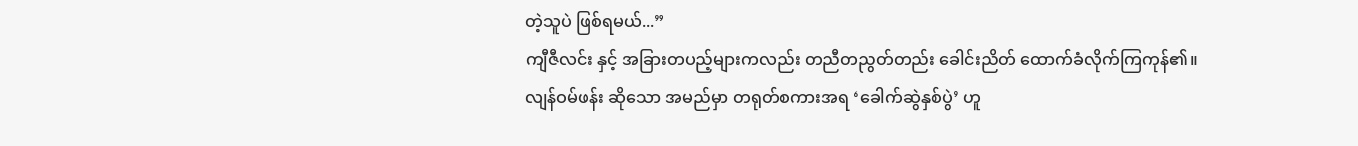တဲ့သူပဲ ဖြစ်ရမယ်...”
ကျီဇီလင်း နှင့် အခြားတပည့်များကလည်း တညီတညွတ်တည်း ခေါင်းညိတ် ထောက်ခံလိုက်ကြကုန်၏။
လျန်ဝမ်ဖန်း ဆိုသော အမည်မှာ တရုတ်စကားအရ ‘ခေါက်ဆွဲနှစ်ပွဲ’ ဟူ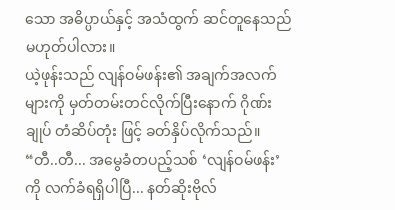သော အဓိပ္ပာယ်နှင့် အသံထွက် ဆင်တူနေသည် မဟုတ်ပါလား။
ယဲ့ဖုန်းသည် လျန်ဝမ်ဖန်း၏ အချက်အလက်များကို မှတ်တမ်းတင်လိုက်ပြီးနောက် ဂိုဏ်းချုပ် တံဆိပ်တုံး ဖြင့် ခတ်နှိပ်လိုက်သည်။
“တီ..တီ... အမွေခံတပည့်သစ် ‘လျန်ဝမ်ဖန်း’ ကို လက်ခံရရှိပါပြီ... နတ်ဆိုးဗိုလ်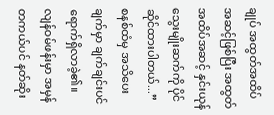ချုပ် အထွတ်အထိပ် အဆင့်ဖြစ်ပြီး အထွတ်အထိပ်အဆင့် နှင်းယုန် သွေးမျိုးဆက်ကို ပိုင်ဆိုင်ထားပါတယ်...”
စနစ်ထံမှ အသိပေးချက်မှာ ချက်ချင်းပင် ရောက်ရှိလာခဲ့၏။
လျန်ဝမ်ဖန်းမှာ အမှန်တကယ်ပင် နတ်ဆိုး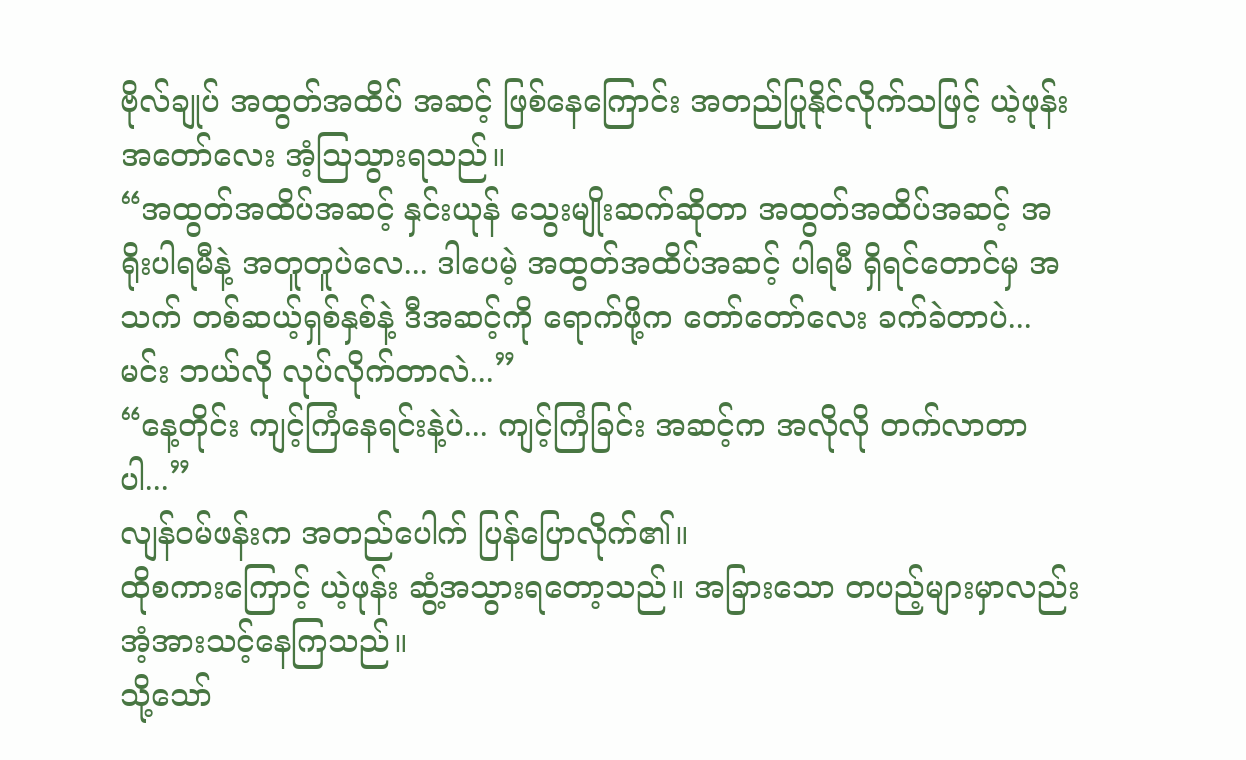ဗိုလ်ချုပ် အထွတ်အထိပ် အဆင့် ဖြစ်နေကြောင်း အတည်ပြုနိုင်လိုက်သဖြင့် ယဲ့ဖုန်း အတော်လေး အံ့သြသွားရသည်။
“အထွတ်အထိပ်အဆင့် နှင်းယုန် သွေးမျိုးဆက်ဆိုတာ အထွတ်အထိပ်အဆင့် အရိုးပါရမီနဲ့ အတူတူပဲလေ... ဒါပေမဲ့ အထွတ်အထိပ်အဆင့် ပါရမီ ရှိရင်တောင်မှ အသက် တစ်ဆယ့်ရှစ်နှစ်နဲ့ ဒီအဆင့်ကို ရောက်ဖို့က တော်တော်လေး ခက်ခဲတာပဲ... မင်း ဘယ်လို လုပ်လိုက်တာလဲ...”
“နေ့တိုင်း ကျင့်ကြံနေရင်းနဲ့ပဲ... ကျင့်ကြံခြင်း အဆင့်က အလိုလို တက်လာတာပါ...”
လျန်ဝမ်ဖန်းက အတည်ပေါက် ပြန်ပြောလိုက်၏။
ထိုစကားကြောင့် ယဲ့ဖုန်း ဆွံ့အသွားရတော့သည်။ အခြားသော တပည့်များမှာလည်း အံ့အားသင့်နေကြသည်။
သို့သော်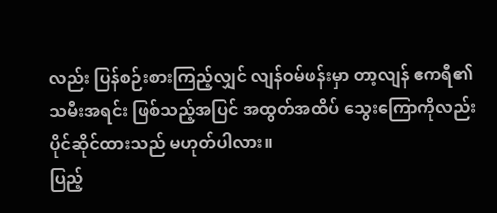လည်း ပြန်စဉ်းစားကြည့်လျှင် လျန်ဝမ်ဖန်းမှာ တာ့လျန် ဧကရီ၏ သမီးအရင်း ဖြစ်သည့်အပြင် အထွတ်အထိပ် သွေးကြောကိုလည်း ပိုင်ဆိုင်ထားသည် မဟုတ်ပါလား။
ပြည့်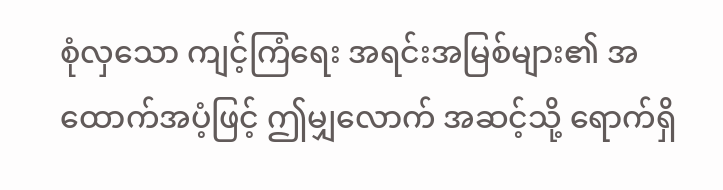စုံလှသော ကျင့်ကြံရေး အရင်းအမြစ်များ၏ အထောက်အပံ့ဖြင့် ဤမျှလောက် အဆင့်သို့ ရောက်ရှိ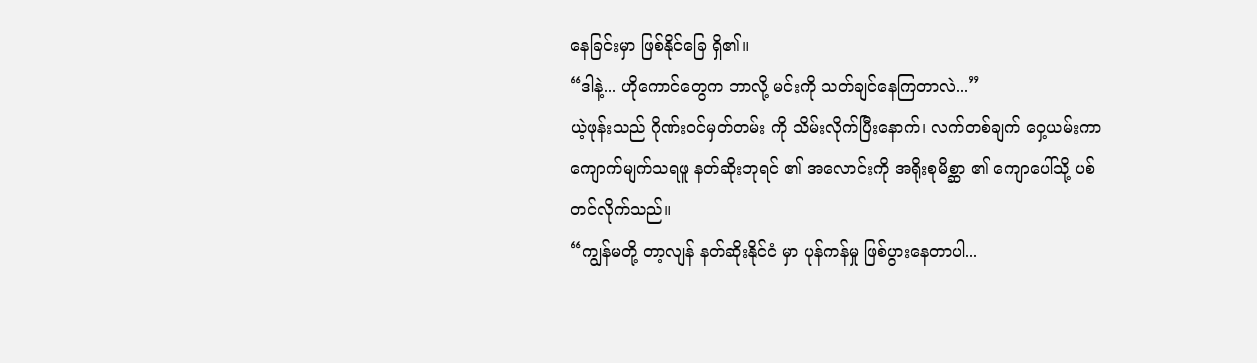နေခြင်းမှာ ဖြစ်နိုင်ခြေ ရှိ၏။
“ဒါနဲ့... ဟိုကောင်တွေက ဘာလို့ မင်းကို သတ်ချင်နေကြတာလဲ...”
ယဲ့ဖုန်းသည် ဂိုဏ်းဝင်မှတ်တမ်း ကို သိမ်းလိုက်ပြီးနောက်၊ လက်တစ်ချက် ဝှေ့ယမ်းကာ ကျောက်မျက်သရဖူ နတ်ဆိုးဘုရင် ၏ အလောင်းကို အရိုးစုမိစ္ဆာ ၏ ကျောပေါ်သို့ ပစ်တင်လိုက်သည်။
“ကျွန်မတို့ တာ့လျန် နတ်ဆိုးနိုင်ငံ မှာ ပုန်ကန်မှု ဖြစ်ပွားနေတာပါ...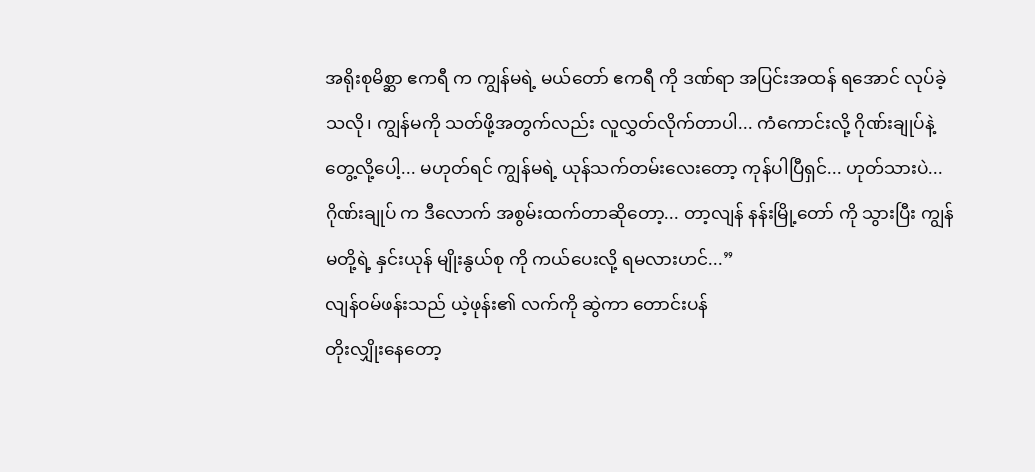အရိုးစုမိစ္ဆာ ဧကရီ က ကျွန်မရဲ့ မယ်တော် ဧကရီ ကို ဒဏ်ရာ အပြင်းအထန် ရအောင် လုပ်ခဲ့သလို၊ ကျွန်မကို သတ်ဖို့အတွက်လည်း လူလွှတ်လိုက်တာပါ... ကံကောင်းလို့ ဂိုဏ်းချုပ်နဲ့ တွေ့လို့ပေါ့... မဟုတ်ရင် ကျွန်မရဲ့ ယုန်သက်တမ်းလေးတော့ ကုန်ပါပြီရှင်... ဟုတ်သားပဲ... ဂိုဏ်းချုပ် က ဒီလောက် အစွမ်းထက်တာဆိုတော့... တာ့လျန် နန်းမြို့တော် ကို သွားပြီး ကျွန်မတို့ရဲ့ နှင်းယုန် မျိုးနွယ်စု ကို ကယ်ပေးလို့ ရမလားဟင်...”
လျန်ဝမ်ဖန်းသည် ယဲ့ဖုန်း၏ လက်ကို ဆွဲကာ တောင်းပန်
တိုးလျှိုးနေတော့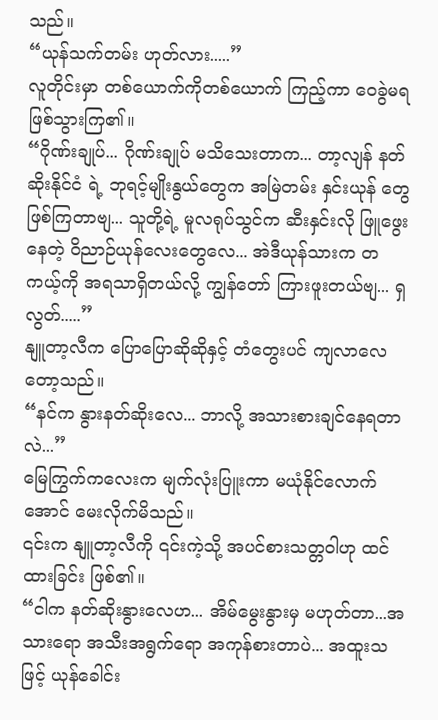သည်။
“ယုန်သက်တမ်း ဟုတ်လား.....”
လူတိုင်းမှာ တစ်ယောက်ကိုတစ်ယောက် ကြည့်ကာ ဝေခွဲမရ ဖြစ်သွားကြ၏။
“ဂိုဏ်းချုပ်... ဂိုဏ်းချုပ် မသိသေးတာက... တာ့လျန် နတ်ဆိုးနိုင်ငံ ရဲ့ ဘုရင့်မျိုးနွယ်တွေက အမြဲတမ်း နှင်းယုန် တွေ ဖြစ်ကြတာဗျ... သူတို့ရဲ့ မူလရုပ်သွင်က ဆီးနှင်းလို ဖြူဖွေးနေတဲ့ ဝိညာဉ်ယုန်လေးတွေလေ... အဲဒီယုန်သားက တကယ့်ကို အရသာရှိတယ်လို့ ကျွန်တော် ကြားဖူးတယ်ဗျ... ရှလွတ်.....”
နျူတာ့လီက ပြောပြောဆိုဆိုနှင့် တံတွေးပင် ကျလာလေတော့သည်။
“နင်က နွားနတ်ဆိုးလေ... ဘာလို့ အသားစားချင်နေရတာလဲ...”
မြေကြွက်ကလေးက မျက်လုံးပြူးကာ မယုံနိုင်လောက်အောင် မေးလိုက်မိသည်။
၎င်းက နျူတာ့လီကို ၎င်းကဲ့သို့ အပင်စားသတ္တဝါဟု ထင်ထားခြင်း ဖြစ်၏။
“ငါက နတ်ဆိုးနွားလေဟ... အိမ်မွေးနွားမှ မဟုတ်တာ...အသားရော အသီးအရွက်ရော အကုန်စားတာပဲ... အထူးသဖြင့် ယုန်ခေါင်း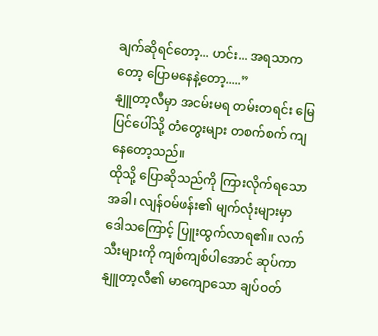ချက်ဆိုရင်တော့... ဟင်း... အရသာကတော့ ပြောမနေနဲ့တော့.....”
နျူတာ့လီမှာ အငမ်းမရ တမ်းတရင်း မြေပြင်ပေါ်သို့ တံတွေးများ တစက်စက် ကျနေတော့သည်။
ထိုသို့ ပြောဆိုသည်ကို ကြားလိုက်ရသောအခါ၊ လျန်ဝမ်ဖန်း၏ မျက်လုံးများမှာ ဒေါသကြောင့် ပြူးထွက်လာရ၏။ လက်သီးများကို ကျစ်ကျစ်ပါအောင် ဆုပ်ကာ နျူတာ့လီ၏ မာကျောသော ချပ်ဝတ်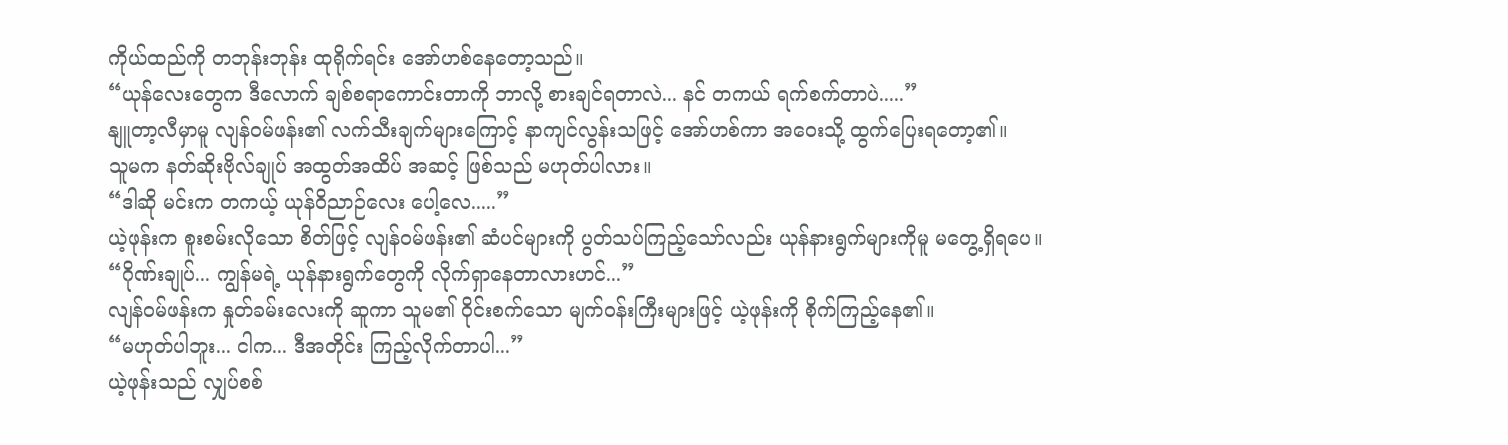ကိုယ်ထည်ကို တဘုန်းဘုန်း ထုရိုက်ရင်း အော်ဟစ်နေတော့သည်။
“ယုန်လေးတွေက ဒီလောက် ချစ်စရာကောင်းတာကို ဘာလို့ စားချင်ရတာလဲ... နင် တကယ် ရက်စက်တာပဲ.....”
နျူတာ့လီမှာမူ လျန်ဝမ်ဖန်း၏ လက်သီးချက်များကြောင့် နာကျင်လွန်းသဖြင့် အော်ဟစ်ကာ အဝေးသို့ ထွက်ပြေးရတော့၏။
သူမက နတ်ဆိုးဗိုလ်ချုပ် အထွတ်အထိပ် အဆင့် ဖြစ်သည် မဟုတ်ပါလား။
“ဒါဆို မင်းက တကယ့် ယုန်ဝိညာဉ်လေး ပေါ့လေ.....”
ယဲ့ဖုန်းက စူးစမ်းလိုသော စိတ်ဖြင့် လျန်ဝမ်ဖန်း၏ ဆံပင်များကို ပွတ်သပ်ကြည့်သော်လည်း ယုန်နားရွက်များကိုမူ မတွေ့ရှိရပေ။
“ဂိုဏ်းချုပ်... ကျွန်မရဲ့ ယုန်နားရွက်တွေကို လိုက်ရှာနေတာလားဟင်...”
လျန်ဝမ်ဖန်းက နှုတ်ခမ်းလေးကို ဆူကာ သူမ၏ ဝိုင်းစက်သော မျက်ဝန်းကြီးများဖြင့် ယဲ့ဖုန်းကို စိုက်ကြည့်နေ၏။
“မဟုတ်ပါဘူး... ငါက... ဒီအတိုင်း ကြည့်လိုက်တာပါ...”
ယဲ့ဖုန်းသည် လျှပ်စစ်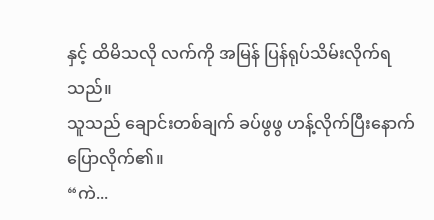နှင့် ထိမိသလို လက်ကို အမြန် ပြန်ရုပ်သိမ်းလိုက်ရသည်။
သူသည် ချောင်းတစ်ချက် ခပ်ဖွဖွ ဟန့်လိုက်ပြီးနောက် ပြောလိုက်၏။
“ကဲ...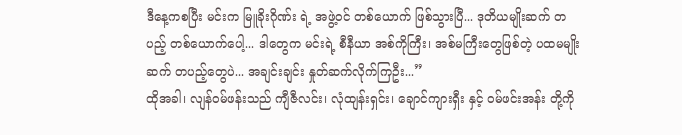ဒီနေ့ကစပြီး မင်းက မြူခိုးဂိုဏ်း ရဲ့ အဖွဲ့ဝင် တစ်ယောက် ဖြစ်သွားပြီ... ဒုတိယမျိုးဆက် တပည့် တစ်ယောက်ပေါ့... ဒါတွေက မင်းရဲ့ စီနီယာ အစ်ကိုကြီး၊ အစ်မကြီးတွေဖြစ်တဲ့ ပထမမျိုးဆက် တပည့်တွေပဲ... အချင်းချင်း နှုတ်ဆက်လိုက်ကြဦး...”
ထိုအခါ၊ လျန်ဝမ်ဖန်းသည် ကျီဇီလင်း၊ လုံထျန်းရှင်း၊ ချောင်ကျားရှီး နှင့် ဝမ်ဖင်းအန်း တို့ကို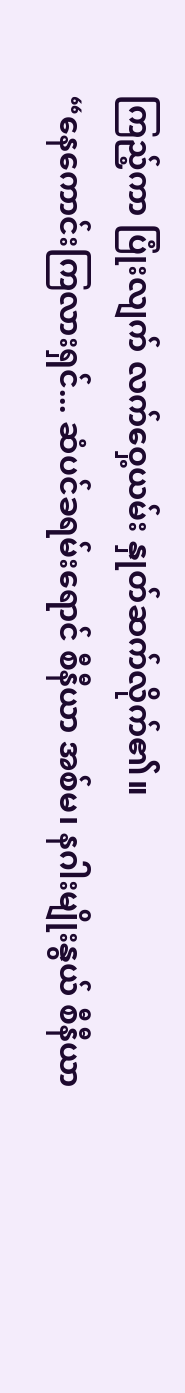ကြည့်ကာ ပြုံးလျက် လက်ဝှေ့ယမ်း နှုတ်ဆက်လိုက်၏။
“နေကောင်းကြလားရှင်... ဆံပင်ခရမ်းရောင် စီနီယာ အစ်မ၊ နဂါးမျိုးနွယ် စီနီယာ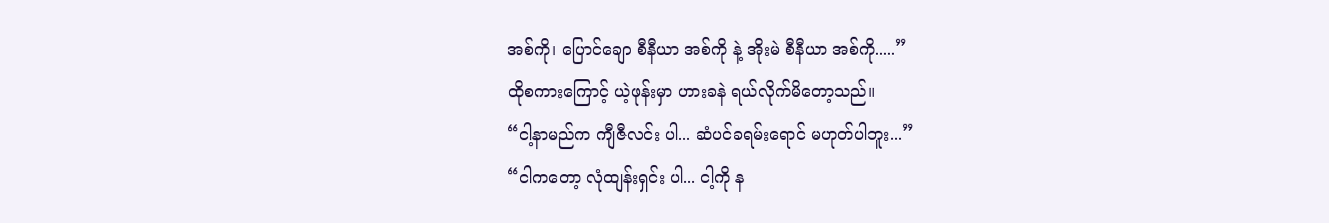အစ်ကို၊ ပြောင်ချော စီနီယာ အစ်ကို နဲ့ အိုးမဲ စီနီယာ အစ်ကို.....”
ထိုစကားကြောင့် ယဲ့ဖုန်းမှာ ဟားခနဲ ရယ်လိုက်မိတော့သည်။
“ငါ့နာမည်က ကျီဇီလင်း ပါ... ဆံပင်ခရမ်းရောင် မဟုတ်ပါဘူး...”
“ငါကတော့ လုံထျန်းရှင်း ပါ... ငါ့ကို န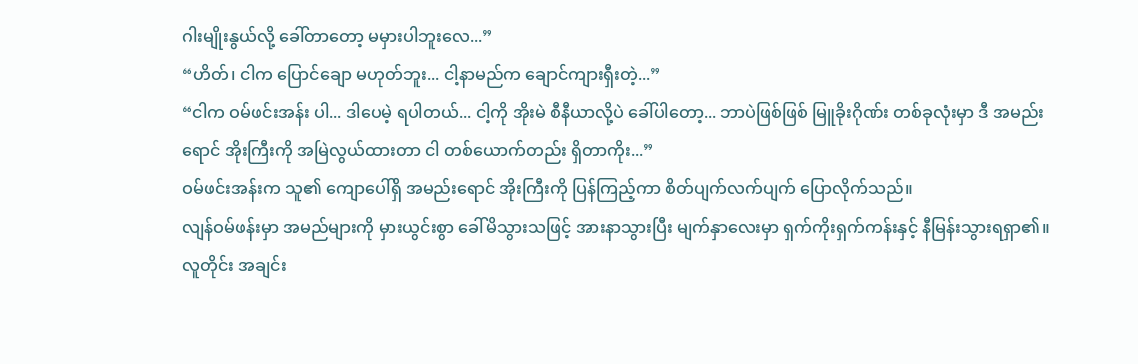ဂါးမျိုးနွယ်လို့ ခေါ်တာတော့ မမှားပါဘူးလေ...”
“ဟိတ်၊ ငါက ပြောင်ချော မဟုတ်ဘူး... ငါ့နာမည်က ချောင်ကျားရှီးတဲ့...”
“ငါက ဝမ်ဖင်းအန်း ပါ... ဒါပေမဲ့ ရပါတယ်... ငါ့ကို အိုးမဲ စီနီယာလို့ပဲ ခေါ်ပါတော့... ဘာပဲဖြစ်ဖြစ် မြူခိုးဂိုဏ်း တစ်ခုလုံးမှာ ဒီ အမည်းရောင် အိုးကြီးကို အမြဲလွယ်ထားတာ ငါ တစ်ယောက်တည်း ရှိတာကိုး...”
ဝမ်ဖင်းအန်းက သူ၏ ကျောပေါ်ရှိ အမည်းရောင် အိုးကြီးကို ပြန်ကြည့်ကာ စိတ်ပျက်လက်ပျက် ပြောလိုက်သည်။
လျန်ဝမ်ဖန်းမှာ အမည်များကို မှားယွင်းစွာ ခေါ်မိသွားသဖြင့် အားနာသွားပြီး မျက်နှာလေးမှာ ရှက်ကိုးရှက်ကန်းနှင့် နီမြန်းသွားရရှာ၏။
လူတိုင်း အချင်း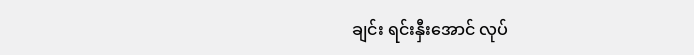ချင်း ရင်းနှီးအောင် လုပ်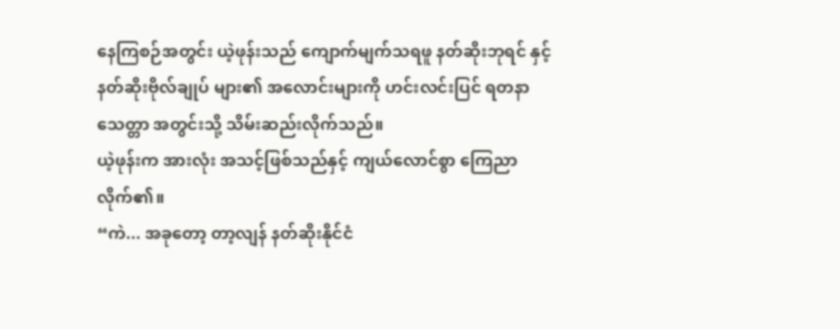နေကြစဉ်အတွင်း ယဲ့ဖုန်းသည် ကျောက်မျက်သရဖူ နတ်ဆိုးဘုရင် နှင့် နတ်ဆိုးဗိုလ်ချုပ် များ၏ အလောင်းများကို ဟင်းလင်းပြင် ရတနာသေတ္တာ အတွင်းသို့ သိမ်းဆည်းလိုက်သည်။
ယဲ့ဖုန်းက အားလုံး အသင့်ဖြစ်သည်နှင့် ကျယ်လောင်စွာ ကြေညာလိုက်၏။
“ကဲ... အခုတော့ တာ့လျန် နတ်ဆိုးနိုင်ငံ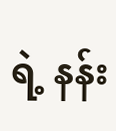ရဲ့ နန်း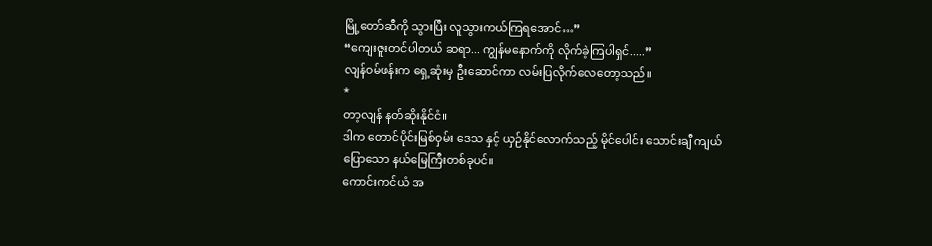မြို့တော်ဆီကို သွားပြီး လူသွားကယ်ကြရအောင်…”
“ကျေးဇူးတင်ပါတယ် ဆရာ... ကျွန်မနောက်ကို လိုက်ခဲ့ကြပါရှင်.....”
လျန်ဝမ်ဖန်းက ရှေ့ဆုံးမှ ဦးဆောင်ကာ လမ်းပြလိုက်လေတော့သည်။
*
တာ့လျန် နတ်ဆိုးနိုင်ငံ။
ဒါက တောင်ပိုင်းမြစ်ဝှမ်း ဒေသ နှင့် ယှဉ်နိုင်လောက်သည့် မိုင်ပေါင်း သောင်းချီ ကျယ်ပြောသော နယ်မြေကြီးတစ်ခုပင်။
ကောင်းကင်ယံ အ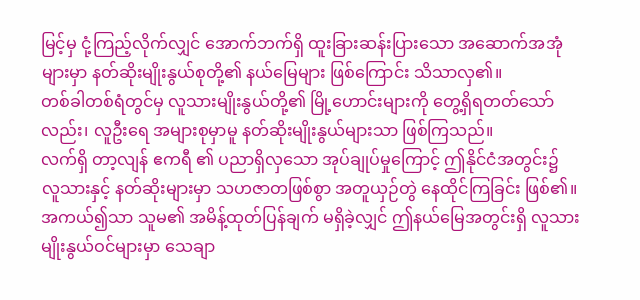မြင့်မှ ငုံ့ကြည့်လိုက်လျှင် အောက်ဘက်ရှိ ထူးခြားဆန်းပြားသော အဆောက်အအုံများမှာ နတ်ဆိုးမျိုးနွယ်စုတို့၏ နယ်မြေများ ဖြစ်ကြောင်း သိသာလှ၏။
တစ်ခါတစ်ရံတွင်မှ လူသားမျိုးနွယ်တို့၏ မြို့ဟောင်းများကို တွေ့ရှိရတတ်သော်လည်း၊ လူဦးရေ အများစုမှာမူ နတ်ဆိုးမျိုးနွယ်များသာ ဖြစ်ကြသည်။
လက်ရှိ တာ့လျန် ဧကရီ ၏ ပညာရှိလှသော အုပ်ချုပ်မှုကြောင့် ဤနိုင်ငံအတွင်း၌ လူသားနှင့် နတ်ဆိုးများမှာ သဟဇာတဖြစ်စွာ အတူယှဉ်တွဲ နေထိုင်ကြခြင်း ဖြစ်၏။ အကယ်၍သာ သူမ၏ အမိန့်ထုတ်ပြန်ချက် မရှိခဲ့လျှင် ဤနယ်မြေအတွင်းရှိ လူသားမျိုးနွယ်ဝင်များမှာ သေချာ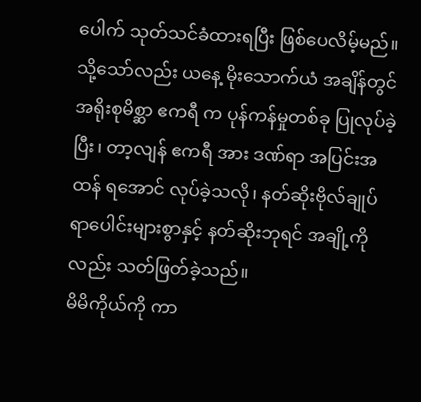ပေါက် သုတ်သင်ခံထားရပြီး ဖြစ်ပေလိမ့်မည်။
သို့သော်လည်း ယနေ့ မိုးသောက်ယံ အချိန်တွင် အရိုးစုမိစ္ဆာ ဧကရီ က ပုန်ကန်မှုတစ်ခု ပြုလုပ်ခဲ့ပြီး၊ တာ့လျန် ဧကရီ အား ဒဏ်ရာ အပြင်းအထန် ရအောင် လုပ်ခဲ့သလို၊ နတ်ဆိုးဗိုလ်ချုပ် ရာပေါင်းများစွာနှင့် နတ်ဆိုးဘုရင် အချို့ကိုလည်း သတ်ဖြတ်ခဲ့သည်။
မိမိကိုယ်ကို ကာ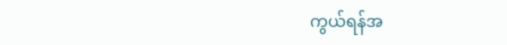ကွယ်ရန်အ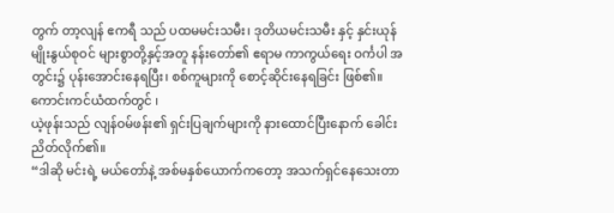တွက် တာ့လျန် ဧကရီ သည် ပထမမင်းသမီး၊ ဒုတိယမင်းသမီး နှင့် နှင်းယုန် မျိုးနွယ်စုဝင် များစွာတို့နှင့်အတူ နန်းတော်၏ ဧရာမ ကာကွယ်ရေး ဝင်္ကပါ အတွင်း၌ ပုန်းအောင်းနေရပြီး၊ စစ်ကူများကို စောင့်ဆိုင်းနေရခြင်း ဖြစ်၏။
ကောင်းကင်ယံထက်တွင် ၊
ယဲ့ဖုန်းသည် လျန်ဝမ်ဖန်း၏ ရှင်းပြချက်များကို နားထောင်ပြီးနောက် ခေါင်းညိတ်လိုက်၏။
“ဒါဆို မင်းရဲ့ မယ်တော်နဲ့ အစ်မနှစ်ယောက်ကတော့ အသက်ရှင်နေသေးတာ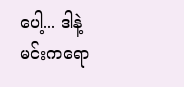ပေါ့... ဒါနဲ့ မင်းကရော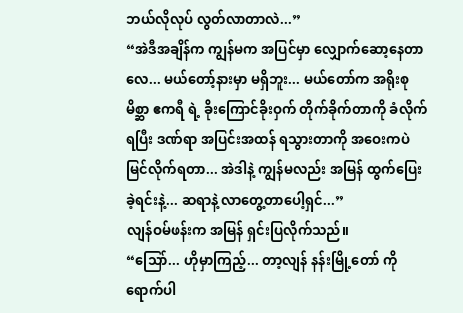ဘယ်လိုလုပ် လွတ်လာတာလဲ...”
“အဲဒီအချိန်က ကျွန်မက အပြင်မှာ လျှောက်ဆော့နေတာလေ... မယ်တော့်နားမှာ မရှိဘူး... မယ်တော်က အရိုးစုမိစ္ဆာ ဧကရီ ရဲ့ ခိုးကြောင်ခိုးဝှက် တိုက်ခိုက်တာကို ခံလိုက်ရပြီး ဒဏ်ရာ အပြင်းအထန် ရသွားတာကို အဝေးကပဲ မြင်လိုက်ရတာ... အဲဒါနဲ့ ကျွန်မလည်း အမြန် ထွက်ပြေးခဲ့ရင်းနဲ့... ဆရာနဲ့ လာတွေ့တာပေါ့ရှင်...”
လျန်ဝမ်ဖန်းက အမြန် ရှင်းပြလိုက်သည်။
“သြော်... ဟိုမှာကြည့်... တာ့လျန် နန်းမြို့တော် ကို ရောက်ပါ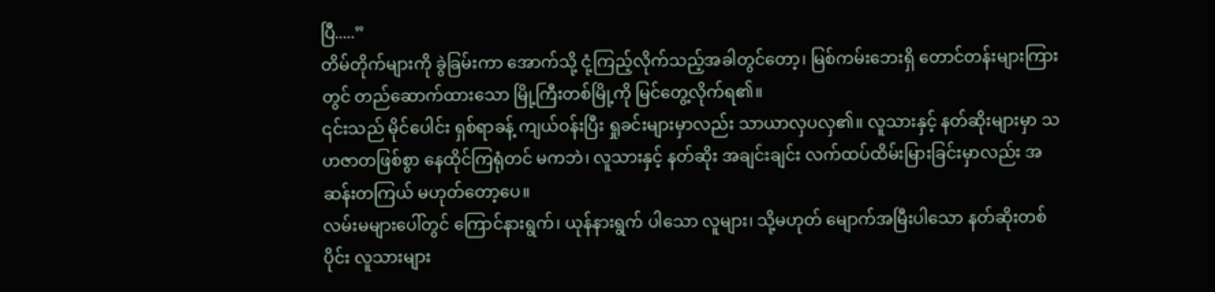ပြီ.....”
တိမ်တိုက်များကို ခွဲခြမ်းကာ အောက်သို့ ငုံ့ကြည့်လိုက်သည့်အခါတွင်တော့၊ မြစ်ကမ်းဘေးရှိ တောင်တန်းများကြားတွင် တည်ဆောက်ထားသော မြို့ကြီးတစ်မြို့ကို မြင်တွေ့လိုက်ရ၏။
၎င်းသည် မိုင်ပေါင်း ရှစ်ရာခန့် ကျယ်ဝန်းပြီး ရှုခင်းများမှာလည်း သာယာလှပလှ၏။ လူသားနှင့် နတ်ဆိုးများမှာ သဟဇာတဖြစ်စွာ နေထိုင်ကြရုံတင် မကဘဲ၊ လူသားနှင့် နတ်ဆိုး အချင်းချင်း လက်ထပ်ထိမ်းမြားခြင်းမှာလည်း အဆန်းတကြယ် မဟုတ်တော့ပေ။
လမ်းမများပေါ်တွင် ကြောင်နားရွက်၊ ယုန်နားရွက် ပါသော လူများ၊ သို့မဟုတ် မျောက်အမြီးပါသော နတ်ဆိုးတစ်ပိုင်း လူသားများ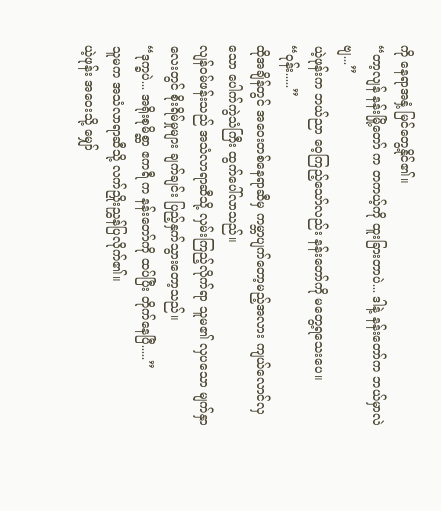ကို နေရာအနှံ့ မြင်တွေ့နိုင်၏။
“တာ့လျန် နန်းမြို့တော် က တကယ့်ကို ထူးခြားတာပဲ... ဒါနဲ့ နန်းတော်က ဘယ်မှာလဲဗျ...”
ယဲ့ဖုန်းက ဘယ်ညာ ဝေ့ကြည့်သော်လည်း နန်းတော်ကို မတွေ့ရသေးပေ။
“ဝုန်း.....”
ထိုအချိန်တွင် အဝေးတစ်နေရာဆီမှ ကမ္ဘာပျက်တော့မည့်အလား ကျယ်လောင်လှသော ပေါက်ကွဲသံကြီး ထွက်ပေါ်လာသည်။
လျန်ဝမ်ဖန်းသည် အသံလာရာဆီသို့ လှမ်းကြည့်လိုက်ရာ သူမ၏ လှပသော မျက်နှာလေးတွင် စိုးရိမ်မှုများ ချက်ချင်း ပြည့်နှက်သွားတော့သည်။
“ဒုက္ခပဲ... အရိုးစုမိစ္ဆာ ဧကရီ က နန်းတော်ကို ထပ်ပြီး တိုက်နေပြီ.....”
သူမက အသံလာရာဆီသို့ လက်ညှိုးညွှန်ပြလိုက်၏။
ယဲ့ဖုန်း အဝေးသို့ မျှော်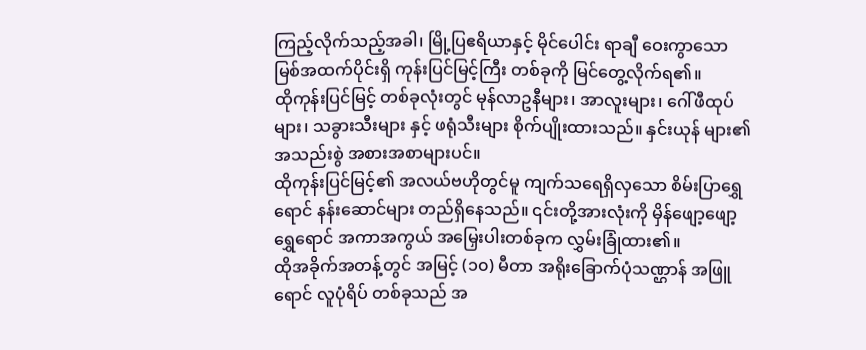ကြည့်လိုက်သည့်အခါ၊ မြို့ပြဧရိယာနှင့် မိုင်ပေါင်း ရာချီ ဝေးကွာသော မြစ်အထက်ပိုင်းရှိ ကုန်းပြင်မြင့်ကြီး တစ်ခုကို မြင်တွေ့လိုက်ရ၏။
ထိုကုန်းပြင်မြင့် တစ်ခုလုံးတွင် မုန်လာဥနီများ၊ အာလူးများ၊ ဂေါ်ဖီထုပ်များ၊ သခွားသီးများ နှင့် ဖရုံသီးများ စိုက်ပျိုးထားသည်။ နှင်းယုန် များ၏ အသည်းစွဲ အစားအစာများပင်။
ထိုကုန်းပြင်မြင့်၏ အလယ်ဗဟိုတွင်မူ ကျက်သရေရှိလှသော စိမ်းပြာရွှေရောင် နန်းဆောင်များ တည်ရှိနေသည်။ ၎င်းတို့အားလုံးကို မှိန်ဖျော့ဖျော့ ရွှေရောင် အကာအကွယ် အမြှေးပါးတစ်ခုက လွှမ်းခြုံထား၏။
ထိုအခိုက်အတန့်တွင် အမြင့် (၁၀) မီတာ အရိုးခြောက်ပုံသဏ္ဌာန် အဖြူရောင် လူပုံရိပ် တစ်ခုသည် အ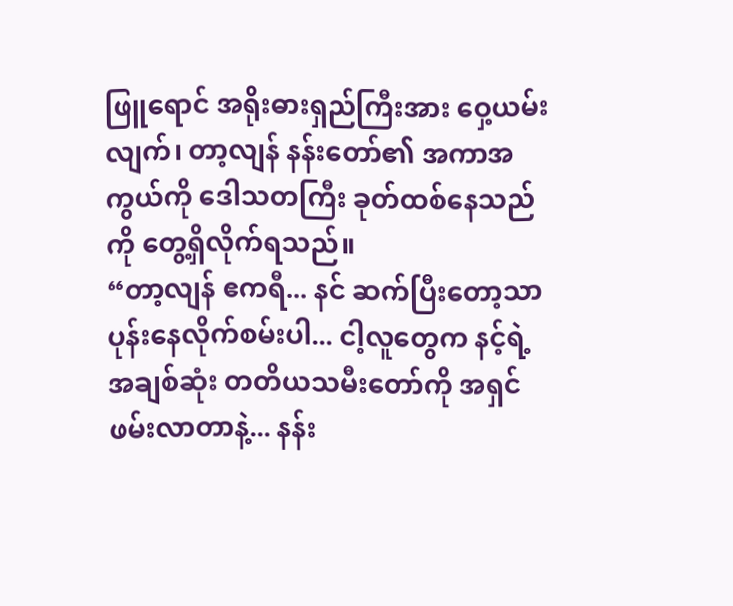ဖြူရောင် အရိုးဓားရှည်ကြီးအား ဝှေ့ယမ်းလျက်၊ တာ့လျန် နန်းတော်၏ အကာအကွယ်ကို ဒေါသတကြီး ခုတ်ထစ်နေသည်ကို တွေ့ရှိလိုက်ရသည်။
“တာ့လျန် ဧကရီ... နင် ဆက်ပြီးတော့သာ ပုန်းနေလိုက်စမ်းပါ... ငါ့လူတွေက နင့်ရဲ့ အချစ်ဆုံး တတိယသမီးတော်ကို အရှင်ဖမ်းလာတာနဲ့... နန်း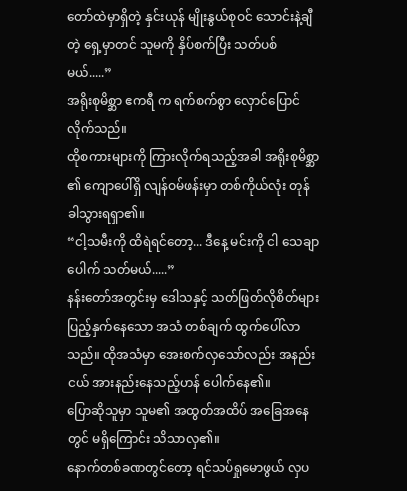တော်ထဲမှာရှိတဲ့ နှင်းယုန် မျိုးနွယ်စုဝင် သောင်းနဲ့ချီတဲ့ ရှေ့မှာတင် သူမကို နှိပ်စက်ပြီး သတ်ပစ်မယ်.....”
အရိုးစုမိစ္ဆာ ဧကရီ က ရက်စက်စွာ လှောင်ပြောင်လိုက်သည်။
ထိုစကားများကို ကြားလိုက်ရသည့်အခါ အရိုးစုမိစ္ဆာ ၏ ကျောပေါ်ရှိ လျန်ဝမ်ဖန်းမှာ တစ်ကိုယ်လုံး တုန်ခါသွားရရှာ၏။
“ငါ့သမီးကို ထိရဲရင်တော့... ဒီနေ့ မင်းကို ငါ သေချာပေါက် သတ်မယ်.....”
နန်းတော်အတွင်းမှ ဒေါသနှင့် သတ်ဖြတ်လိုစိတ်များ ပြည့်နှက်နေသော အသံ တစ်ချက် ထွက်ပေါ်လာသည်။ ထိုအသံမှာ အေးစက်လှသော်လည်း အနည်းငယ် အားနည်းနေသည့်ဟန် ပေါက်နေ၏။
ပြောဆိုသူမှာ သူမ၏ အထွတ်အထိပ် အခြေအနေတွင် မရှိကြောင်း သိသာလှ၏။
နောက်တစ်ခဏတွင်တော့ ရင်သပ်ရှုမောဖွယ် လှပ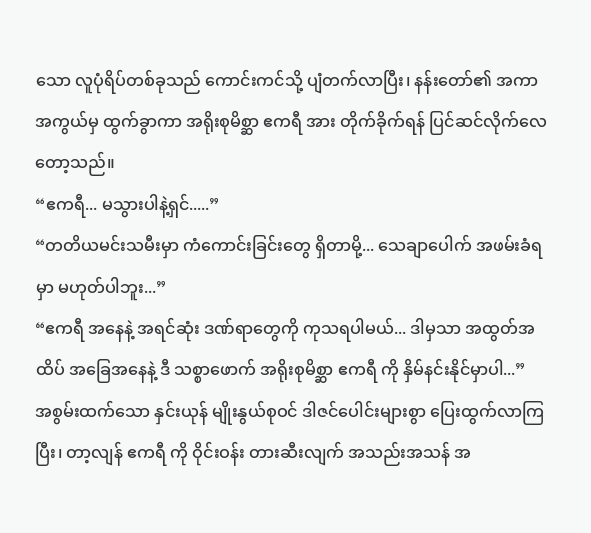သော လူပုံရိပ်တစ်ခုသည် ကောင်းကင်သို့ ပျံတက်လာပြီး၊ နန်းတော်၏ အကာအကွယ်မှ ထွက်ခွာကာ အရိုးစုမိစ္ဆာ ဧကရီ အား တိုက်ခိုက်ရန် ပြင်ဆင်လိုက်လေတော့သည်။
“ဧကရီ... မသွားပါနဲ့ရှင်.....”
“တတိယမင်းသမီးမှာ ကံကောင်းခြင်းတွေ ရှိတာမို့... သေချာပေါက် အဖမ်းခံရမှာ မဟုတ်ပါဘူး...”
“ဧကရီ အနေနဲ့ အရင်ဆုံး ဒဏ်ရာတွေကို ကုသရပါမယ်... ဒါမှသာ အထွတ်အထိပ် အခြေအနေနဲ့ ဒီ သစ္စာဖောက် အရိုးစုမိစ္ဆာ ဧကရီ ကို နှိမ်နင်းနိုင်မှာပါ...”
အစွမ်းထက်သော နှင်းယုန် မျိုးနွယ်စုဝင် ဒါဇင်ပေါင်းများစွာ ပြေးထွက်လာကြပြီး၊ တာ့လျန် ဧကရီ ကို ဝိုင်းဝန်း တားဆီးလျက် အသည်းအသန် အ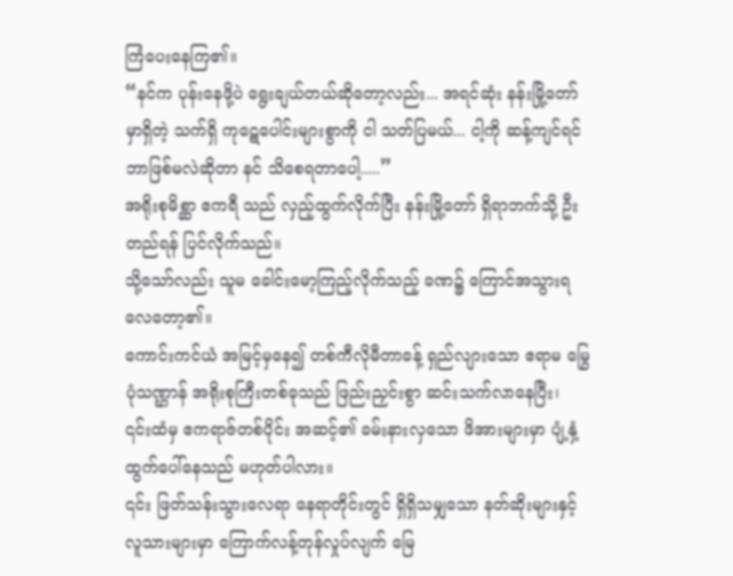ကြံပေးနေကြ၏။
“နင်က ပုန်းနေဖို့ပဲ ရွေးချယ်တယ်ဆိုတော့လည်း... အရင်ဆုံး နန်းမြို့တော်မှာရှိတဲ့ သက်ရှိ ကုဋေပေါင်းများစွာကို ငါ သတ်ပြမယ်... ငါ့ကို ဆန့်ကျင်ရင် ဘာဖြစ်မလဲဆိုတာ နင် သိစေရတာပေါ့.....”
အရိုးစုမိစ္ဆာ ဧကရီ သည် လှည့်ထွက်လိုက်ပြီး နန်းမြို့တော် ရှိရာဘက်သို့ ဦးတည်ရန် ပြင်လိုက်သည်။
သို့သော်လည်း သူမ ခေါင်းမော့ကြည့်လိုက်သည့် ခဏ၌ ကြောင်အသွားရလေတော့၏။
ကောင်းကင်ယံ အမြင့်မှနေ၍ တစ်ကီလိုမီတာခန့် ရှည်လျားသော ဧရာမ မြွေပုံသဏ္ဌာန် အရိုးစုကြီးတစ်ခုသည် ဖြည်းညှင်းစွာ ဆင်းသက်လာနေပြီး၊ ၎င်းထံမှ ဧကရာဇ်တစ်ပိုင်း အဆင့်၏ ခမ်းနားလှသော ဖိအားများမှာ ပျံ့နှံ့ထွက်ပေါ်နေသည် မဟုတ်ပါလား။
၎င်း ဖြတ်သန်းသွားလေရာ နေရာတိုင်းတွင် ရှိရှိသမျှသော နတ်ဆိုးများနှင့် လူသားများမှာ ကြောက်လန့်တုန်လှုပ်လျက် မြေ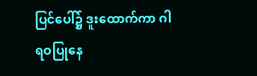ပြင်ပေါ်၌ ဒူးထောက်ကာ ဂါရဝပြုနေ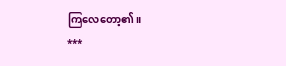ကြလေတော့၏။
***